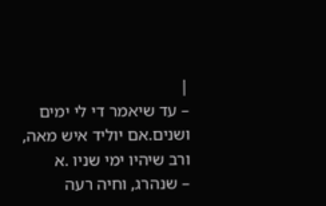|
– עד שיאמר די לי ימים ושנים.אם יוליד איש מאה, ורב שיהיו ימי שניו .א
– שנהרג, וחיה רעה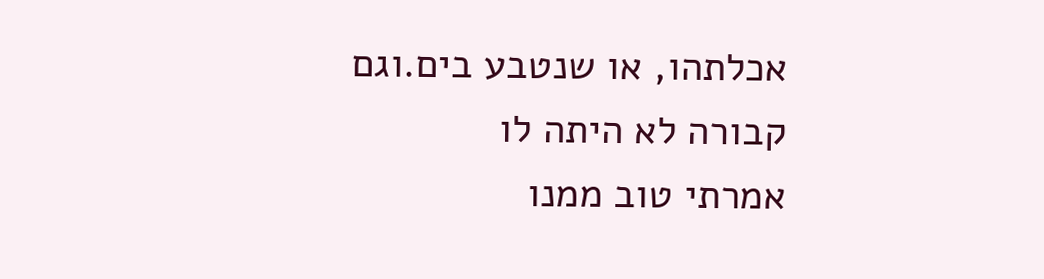אכלתהו, או שנטבע בים.וגם קבורה לא היתה לו
אמרתי טוב ממנו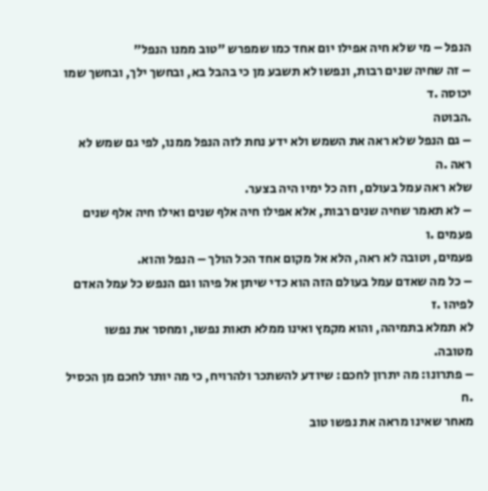הנפל – מי שלא חיה אפילו יום אחד כמו שמפרש "טוב ממנו הנפל"
– זה שחיה שנים רבות, ונפשו לא תשבע מן כי בהבל בא, ובחשך ילך, ובחשך שמו יכוסה .ד
.הבוטה
– גם הנפל שלא ראה את השמש ולא ידע נחת לזה הנפל ממנו, לפי גם שמש לא ראה .ה
שלא ראה עמל בעולם, וזה כל ימיו היה בצער.
– לא תאמר שחיה שנים רבות, אלא אפילו חיה אלף שנים ואילו חיה אלף שנים פעמים .ו
פעמים, וטובה לא ראה, הלא אל מקום אחד הכל הולך – הנפל והוא.
– כל מה שאדם עמל בעולם הזה הוא כדי שיתן אל פיהו וגם הנפש כל עמל האדם לפיהו .ז
לא תמלא בתמיהה, והוא מקמץ ואינו ממלא תאות נפשו, ומחסר את נפשו מטובה.
– פתרונו: מה יתרון לחכם: שיודע להשתכר ולהרויח, כי מה יותר לחכם מן הכסיל .ח
מאחר שאינו מראה את נפשו טוב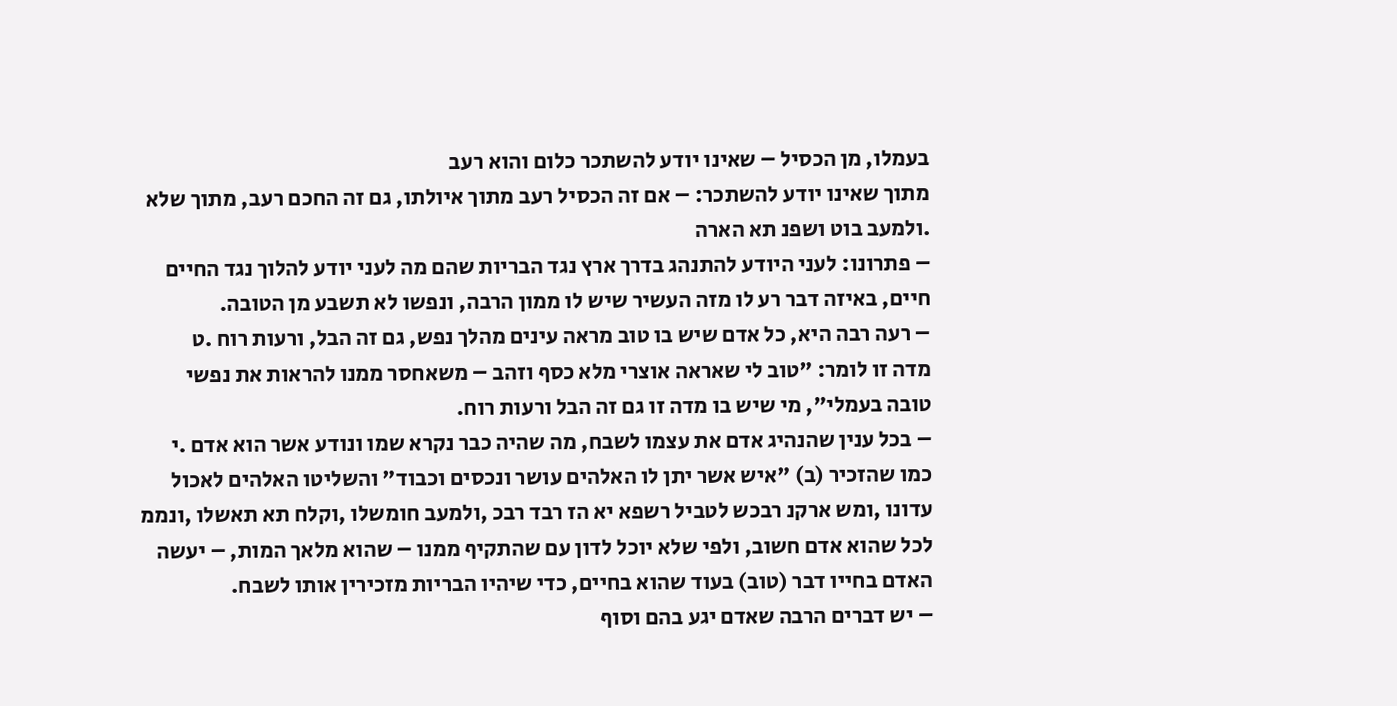בעמלו, מן הכסיל – שאינו יודע להשתכר כלום והוא רעב
מתוך שאינו יודע להשתכר: – אם זה הכסיל רעב מתוך איולתו, גם זה החכם רעב, מתוך שלא
.ולמעב בוט ושפנ תא הארה
– פתרונו: לעני היודע להתנהג בדרך ארץ נגד הבריות שהם מה לעני יודע להלוך נגד החיים
חיים, באיזה דבר רע לו מזה העשיר שיש לו ממון הרבה, ונפשו לא תשבע מן הטובה.
– רעה רבה היא, כל אדם שיש בו טוב מראה עינים מהלך נפש, גם זה הבל, ורעות רוח .ט
מדה זו לומר: "טוב לי שאראה אוצרי מלא כסף וזהב – משאחסר ממנו להראות את נפשי
טובה בעמלי", מי שיש בו מדה זו גם זה הבל ורעות רוח.
– בכל ענין שהנהיג אדם את עצמו לשבח, מה שהיה כבר נקרא שמו ונודע אשר הוא אדם .י
כמו שהזכיר (ב) "איש אשר יתן לו האלהים עושר ונכסים וכבוד" והשליטו האלהים לאכול
עדונו ,ומש ארקנ רבכש לטביל רשפא יא הז רבד רבכ ,ולמעב חומשלו ,וקלח תא תאשלו ,ונממ
לכל שהוא אדם חשוב, ולפי שלא יוכל לדון עם שהתקיף ממנו – שהוא מלאך המות, – יעשה
האדם בחייו דבר (טוב) בעוד שהוא בחיים, כדי שיהיו הבריות מזכירין אותו לשבח.
– יש דברים הרבה שאדם יגע בהם וסוף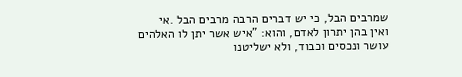שמרבים הבל, כי יש דברים הרבה מרבים הבל .אי
ואין בהן יתרון לאדם, והוא: "איש אשר יתן לו האלהים עושר ונכסים וכבוד, ולא ישליטנו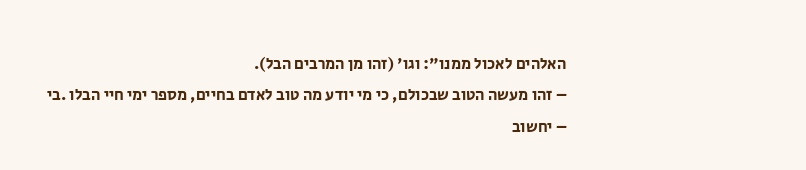האלהים לאכול ממנו": וגו' (זהו מן המרבים הבל).
– זהו מעשה הטוב שבכולם, כי מי יודע מה טוב לאדם בחיים, מספר ימי חיי הבלו .בי
– יחשוב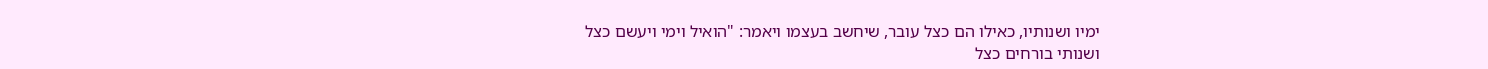ימיו ושנותיו, כאילו הם כצל עובר, שיחשב בעצמו ויאמר: "הואיל וימי ויעשם כצל
ושנותי בורחים כצל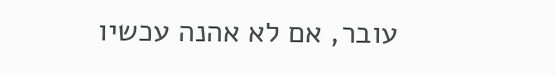עובר, אם לא אהנה עכשיו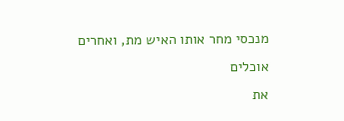מנכסי מחר אותו האיש מת, ואחרים אוכלים
את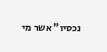נכסיו" אשר מי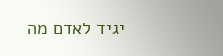יגיד לאדם מה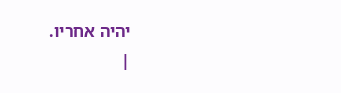יהיה אחריו.
|